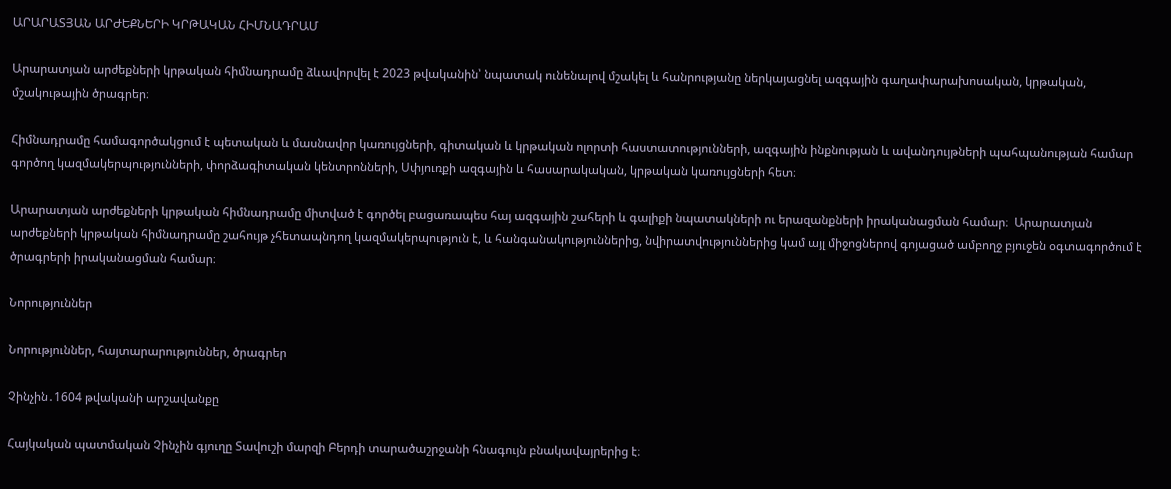ԱՐԱՐԱՏՅԱՆ ԱՐԺԵՔՆԵՐԻ ԿՐԹԱԿԱՆ ՀԻՄՆԱԴՐԱՄ

Արարատյան արժեքների կրթական հիմնադրամը ձևավորվել է 2023 թվականին՝ նպատակ ունենալով մշակել և հանրությանը ներկայացնել ազգային գաղափարախոսական, կրթական, մշակութային ծրագրեր։

Հիմնադրամը համագործակցում է պետական և մասնավոր կառույցների, գիտական և կրթական ոլորտի հաստատությունների, ազգային ինքնության և ավանդույթների պահպանության համար գործող կազմակերպությունների, փորձագիտական կենտրոնների, Սփյուռքի ազգային և հասարակական, կրթական կառույցների հետ։

Արարատյան արժեքների կրթական հիմնադրամը միտված է գործել բացառապես հայ ազգային շահերի և գալիքի նպատակների ու երազանքների իրականացման համար։  Արարատյան արժեքների կրթական հիմնադրամը շահույթ չհետապնդող կազմակերպություն է, և հանգանակություններից, նվիրատվություններից կամ այլ միջոցներով գոյացած ամբողջ բյուջեն օգտագործում է ծրագրերի իրականացման համար։

Նորություններ

Նորություններ, հայտարարություններ, ծրագրեր

Չինչին․1604 թվականի արշավանքը

Հայկական պատմական Չինչին գյուղը Տավուշի մարզի Բերդի տարածաշրջանի հնագույն բնակավայրերից է։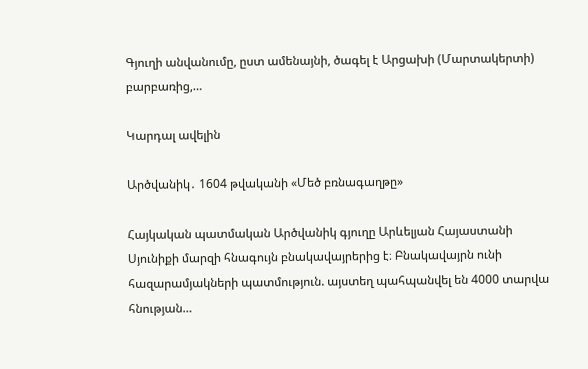Գյուղի անվանումը, ըստ ամենայնի, ծագել է Արցախի (Մարտակերտի) բարբառից,…

Կարդալ ավելին

Արծվանիկ․ 1604 թվականի «Մեծ բռնագաղթը»

Հայկական պատմական Արծվանիկ գյուղը Արևելյան Հայաստանի Սյունիքի մարզի հնագույն բնակավայրերից է։ Բնակավայրն ունի հազարամյակների պատմություն. այստեղ պահպանվել են 4000 տարվա հնության…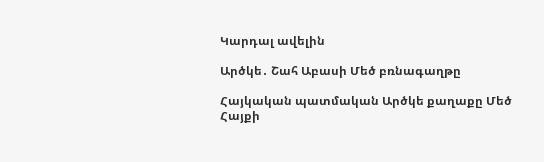Կարդալ ավելին

Արծկե․ Շահ Աբասի Մեծ բռնագաղթը

Հայկական պատմական Արծկե քաղաքը Մեծ Հայքի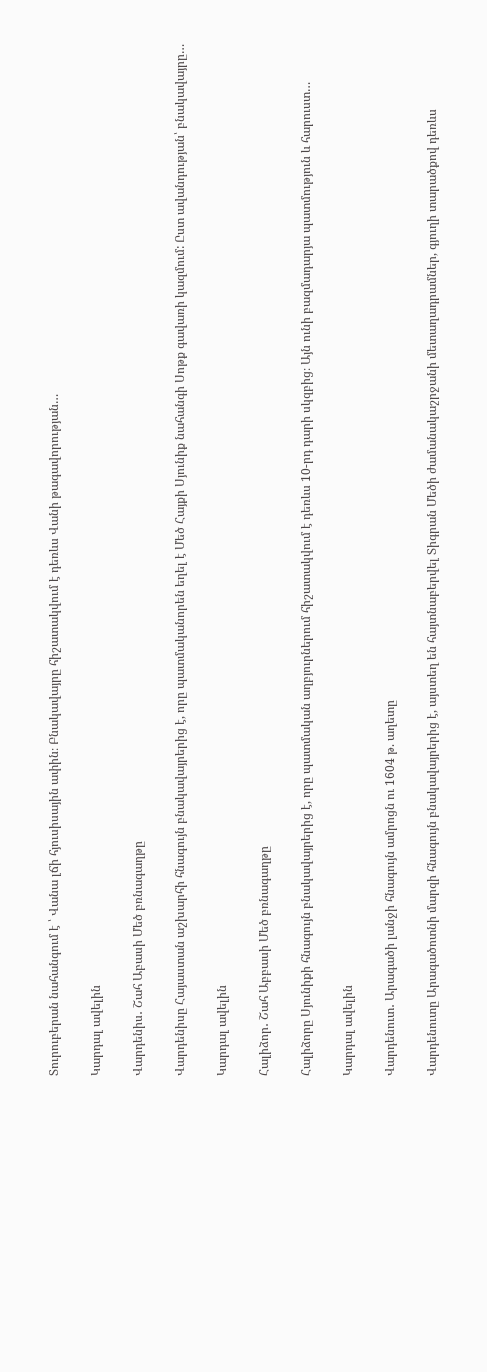Տուրուբերան նահանգում է ՝ Վանա լճի հյուսիսային ափին։ Բնակավայրը հիշատակվում է դեռևս Վանի թագավորության…

Կարդալ ավելին

Վարդենիս․ Շահ Աբասի Մեծ բռնագաղթը

Վարդենիսը Հայաստան աշխարհի հնագույն բնակավայրերից է, որը պատմականորեն եղել է Մեծ Հայքի Սյունիք նահանգի Սոթք գավառի կազմում: Ըստ ավանդության՝ բնակավայրը…

Կարդալ ավելին

Հալիձոր․ Շահ Աբբասի Մեծ բռնագաղթը

Հալիձորը Սյունիքի հնագույն բնակավայրերից է, որը պատմական աղբյուրներում հիշատակվում է դեռևս 10-րդ դարի սկզբից։ Այն ունի բազմադարյա պատմություն և հարուստ…

Կարդալ ավելին

Վարդենուտ․ Արագածի լանջի հնագույն ամրոցն ու 1604 թ. աղետը

Վարդենուտը Արագածոտնի մարզի հնագույն բնակավայրերից է, այստեղ են հայտնաբերվել Տիգրան Մեծի ժամանակաշրջանի մետաղադրամներ, գյուղի տարածքով դեռևս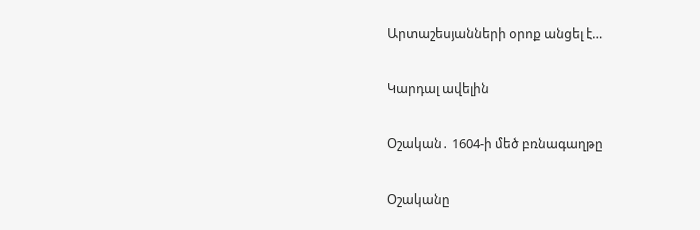Արտաշեսյանների օրոք անցել է…

Կարդալ ավելին

Օշական․ 1604-ի մեծ բռնագաղթը

Օշականը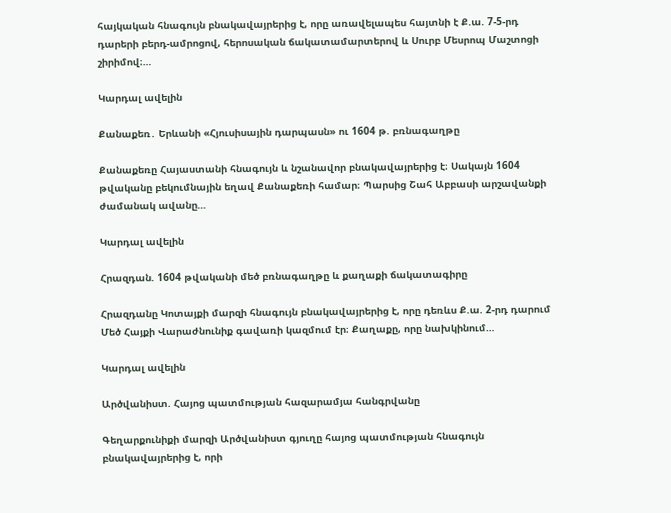հայկական հնագույն բնակավայրերից է, որը առավելապես հայտնի է Ք.ա. 7-5-րդ դարերի բերդ-ամրոցով, հերոսական ճակատամարտերով և Սուրբ Մեսրոպ Մաշտոցի շիրիմով։…

Կարդալ ավելին

Քանաքեռ․ Երևանի «Հյուսիսային դարպասն» ու 1604 թ. բռնագաղթը

Քանաքեռը Հայաստանի հնագույն և նշանավոր բնակավայրերից է։ Սակայն 1604 թվականը բեկումնային եղավ Քանաքեռի համար։ Պարսից Շահ Աբբասի արշավանքի ժամանակ ավանը…

Կարդալ ավելին

Հրազդան. 1604 թվականի մեծ բռնագաղթը և քաղաքի ճակատագիրը

Հրազդանը Կոտայքի մարզի հնագույն բնակավայրերից է, որը դեռևս Ք.ա. 2-րդ դարում Մեծ Հայքի Վարաժնունիք գավառի կազմում էր։ Քաղաքը, որը նախկինում…

Կարդալ ավելին

Արծվանիստ. Հայոց պատմության հազարամյա հանգրվանը

Գեղարքունիքի մարզի Արծվանիստ գյուղը հայոց պատմության հնագույն բնակավայրերից է, որի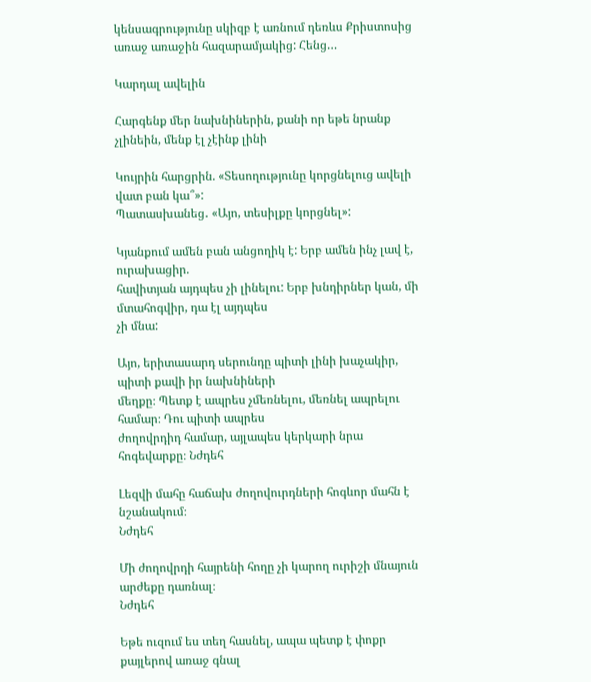կենսագրությունը սկիզբ է առնում դեռևս Քրիստոսից առաջ առաջին հազարամյակից: Հենց…

Կարդալ ավելին

Հարգենք մեր նախնիներին, քանի որ եթե նրանք չլինեին, մենք էլ չէինք լինի

Կույրին հարցրին. «Տեսողությունը կորցնելուց ավելի վատ բան կա՞»:
Պատասխանեց․ «Այո, տեսիլքը կորցնել»:

Կյանքում ամեն բան անցողիկ է: Երբ ամեն ինչ լավ է, ուրախացիր.
հավիտյան այդպես չի լինելու: Երբ խնդիրներ կան, մի մտահոգվիր, դա էլ այդպես
չի մնա:

Այո, երիտասարդ սերունդը պիտի լինի խաչակիր, պիտի քավի իր նախնիների
մեղքը։ Պետք է ապրես չմեռնելու, մեռնել ապրելու համար։ Դու պիտի ապրես
ժողովրդիդ համար, այլապես կերկարի նրա հոգեվարքը։ Նժդեհ

Լեզվի մահը հաճախ ժողովուրդների հոգևոր մահն է նշանակում։
Նժդեհ

Մի ժողովրդի հայրենի հողը չի կարող ուրիշի մնայուն արժեքը դառնալ։
Նժդեհ

Եթե ուզում ես տեղ հասնել, ապա պետք է փոքր քայլերով առաջ գնալ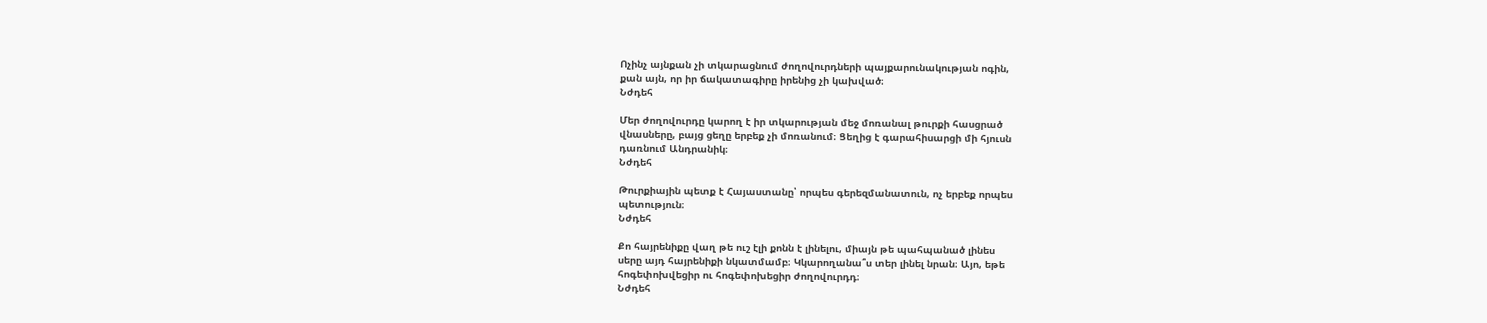Ոչինչ այնքան չի տկարացնում ժողովուրդների պայքարունակության ոգին,
քան այն, որ իր ճակատագիրը իրենից չի կախված։
Նժդեհ

Մեր ժողովուրդը կարող է իր տկարության մեջ մոռանալ թուրքի հասցրած
վնասները, բայց ցեղը երբեք չի մոռանում։ Ցեղից է գարահիսարցի մի հյուսն
դառնում Անդրանիկ։
Նժդեհ

Թուրքիային պետք է Հայաստանը՝ որպես գերեզմանատուն, ոչ երբեք որպես
պետություն։
Նժդեհ

Քո հայրենիքը վաղ թե ուշ էլի քոնն է լինելու, միայն թե պահպանած լինես
սերը այդ հայրենիքի նկատմամբ։ Կկարողանա՞ս տեր լինել նրան։ Այո, եթե
հոգեփոխվեցիր ու հոգեփոխեցիր ժողովուրդդ։
Նժդեհ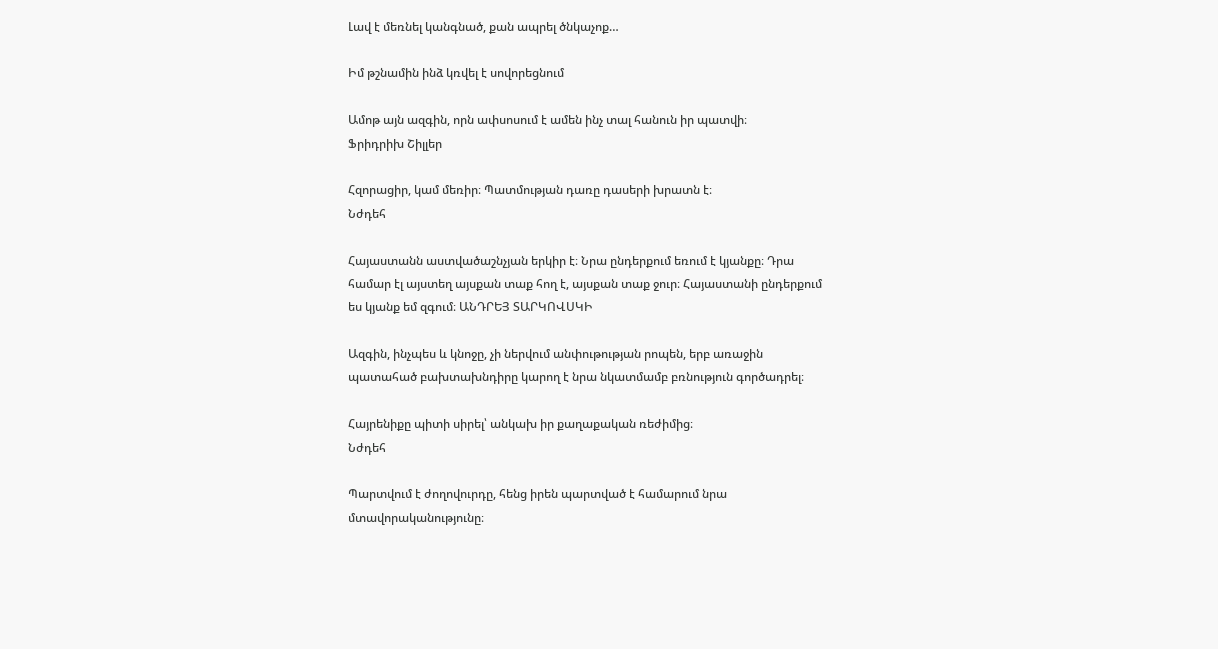Լավ է մեռնել կանգնած, քան ապրել ծնկաչոք…

Իմ թշնամին ինձ կռվել է սովորեցնում

Ամոթ այն ազգին, որն ափսոսում է ամեն ինչ տալ հանուն իր պատվի։
Ֆրիդրիխ Շիլլեր

Հզորացիր, կամ մեռիր։ Պատմության դառը դասերի խրատն է։
Նժդեհ

Հայաստանն աստվածաշնչյան երկիր է։ Նրա ընդերքում եռում է կյանքը։ Դրա
համար էլ այստեղ այսքան տաք հող է, այսքան տաք ջուր։ Հայաստանի ընդերքում
ես կյանք եմ զգում։ ԱՆԴՐԵՅ ՏԱՐԿՈՎՍԿԻ

Ազգին, ինչպես և կնոջը, չի ներվում անփութության րոպեն, երբ առաջին
պատահած բախտախնդիրը կարող է նրա նկատմամբ բռնություն գործադրել։

Հայրենիքը պիտի սիրել՝ անկախ իր քաղաքական ռեժիմից։
Նժդեհ

Պարտվում է ժողովուրդը, հենց իրեն պարտված է համարում նրա
մտավորականությունը։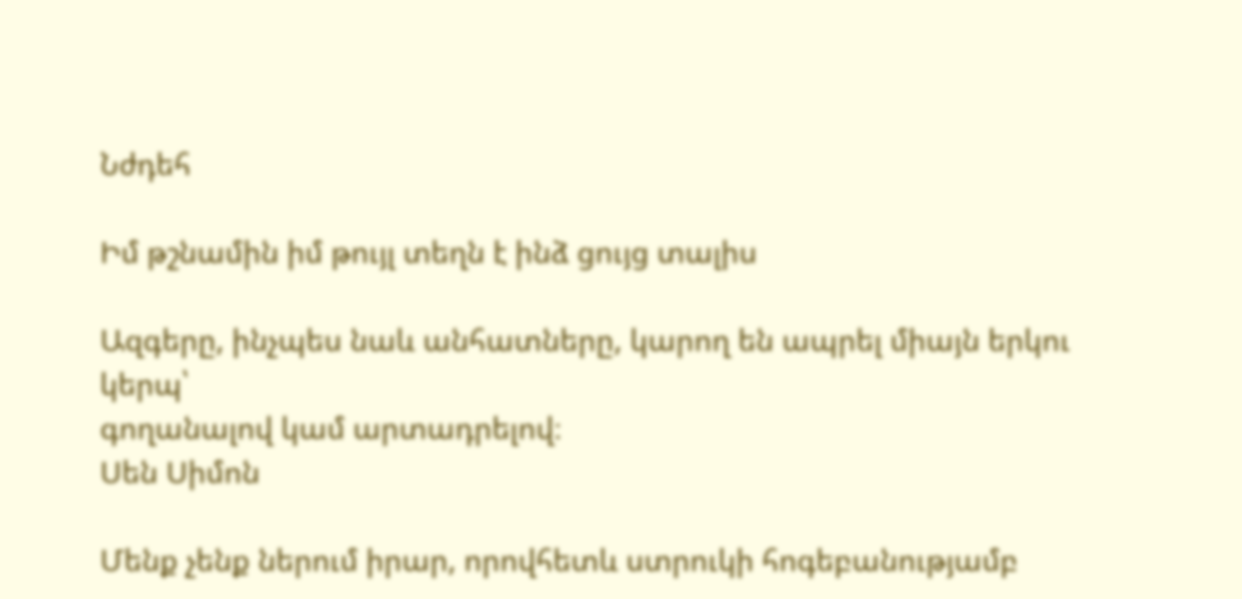Նժդեհ

Իմ թշնամին իմ թույլ տեղն է ինձ ցույց տալիս

Ազգերը, ինչպես նաև անհատները, կարող են ապրել միայն երկու կերպ՝
գողանալով կամ արտադրելով։
Սեն Սիմոն

Մենք չենք ներում իրար, որովհետև ստրուկի հոգեբանությամբ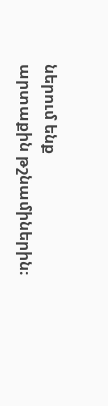ներում ենք
արտաքին թշնամիներին։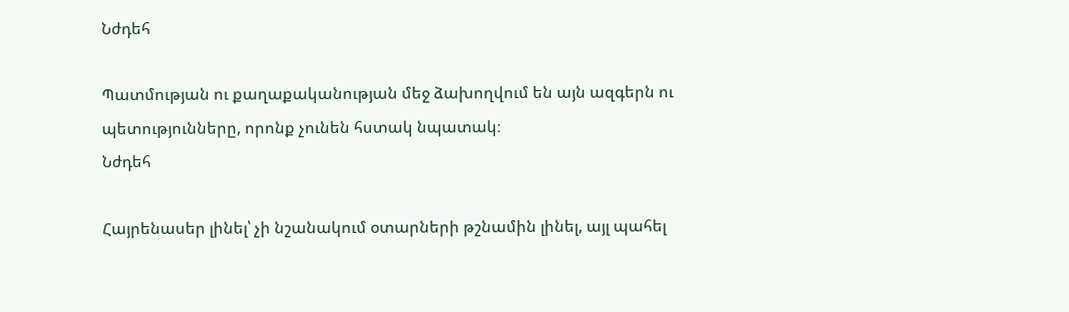Նժդեհ

Պատմության ու քաղաքականության մեջ ձախողվում են այն ազգերն ու
պետությունները, որոնք չունեն հստակ նպատակ։
Նժդեհ

Հայրենասեր լինել՝ չի նշանակում օտարների թշնամին լինել, այլ պահել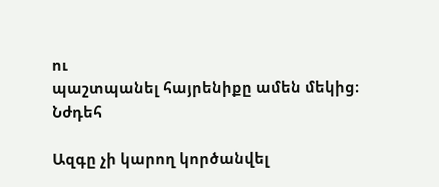ու
պաշտպանել հայրենիքը ամեն մեկից։
Նժդեհ

Ազգը չի կարող կործանվել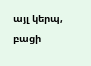այլ կերպ, բացի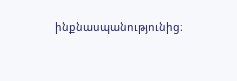ինքնասպանությունից։